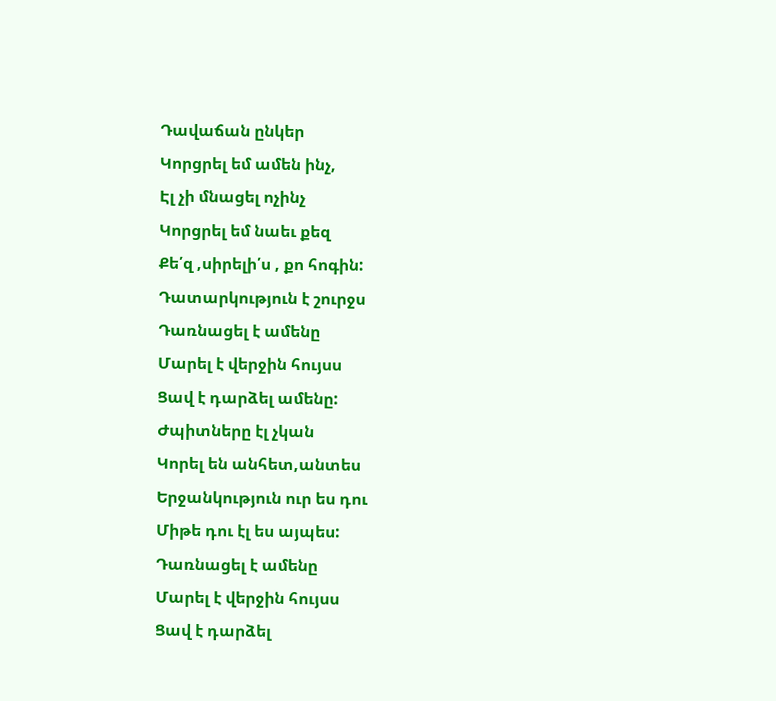Դավաճան ընկեր
Կորցրել եմ ամեն ինչ,
Էլ չի մնացել ոչինչ
Կորցրել եմ նաեւ քեզ
Քե՛զ ,սիրելի՛ս , քո հոգին:
Դատարկություն է շուրջս
Դառնացել է ամենը
Մարել է վերջին հույսս
Ցավ է դարձել ամենը:
Ժպիտները էլ չկան
Կորել են անհետ,անտես
Երջանկություն ուր ես դու
Միթե դու էլ ես այպես:
Դառնացել է ամենը
Մարել է վերջին հույսս
Ցավ է դարձել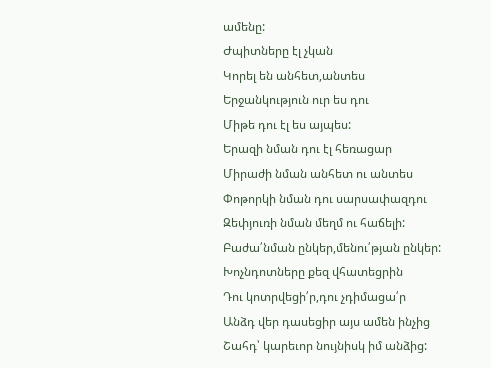ամենը:
Ժպիտները էլ չկան
Կորել են անհետ,անտես
Երջանկություն ուր ես դու
Միթե դու էլ ես այպես:
Երազի նման դու էլ հեռացար
Միրաժի նման անհետ ու անտես
Փոթորկի նման դու սարսափազդու
Զեփյուռի նման մեղմ ու հաճելի:
Բաժա՛նման ընկեր,մենու՛թյան ընկեր:
Խոչնդոտները քեզ վհատեցրին
Դու կոտրվեցի՛ր,դու չդիմացա՛ր
Անձդ վեր դասեցիր այս ամեն ինչից
Շահդ՝ կարեւոր նույնիսկ իմ անձից: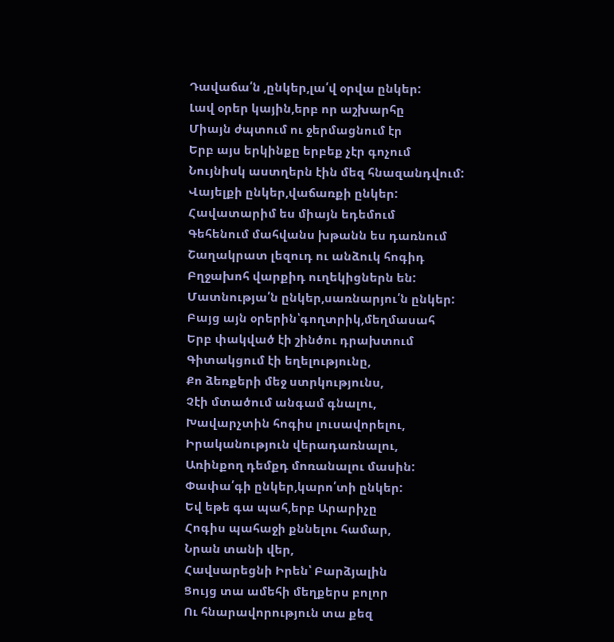Դավաճա՛ն ,ընկեր,լա՛վ օրվա ընկեր:
Լավ օրեր կային,երբ որ աշխարհը
Միայն ժպտում ու ջերմացնում էր
Երբ այս երկինքը երբեք չէր գոչում
Նույնիսկ աստղերն էին մեզ հնազանդվում:
Վայելքի ընկեր,վաճառքի ընկեր:
Հավատարիմ ես միայն եդեմում
Գեհենում մահվանս խթանն ես դառնում
Շաղակրատ լեզուդ ու անձուկ հոգիդ
Բղջախոհ վարքիդ ուղեկիցներն են:
Մատնությա՛ն ընկեր,սառնարյու՛ն ընկեր:
Բայց այն օրերին՝գողտրիկ,մեղմասահ
Երբ փակված էի շինծու դրախտում
Գիտակցում էի եղելությունը,
Քո ձեռքերի մեջ ստրկությունս,
Չէի մտածում անգամ գնալու,
Խավարչտին հոգիս լուսավորելու,
Իրականություն վերադառնալու,
Առինքող դեմքդ մոռանալու մասին:
Փափա՛գի ընկեր,կարո՛տի ընկեր:
Եվ եթե գա պահ,երբ Արարիչը
Հոգիս պահաջի քննելու համար,
Նրան տանի վեր,
Հավսարեցնի Իրեն՝ Բարձյալին
Ցույց տա ամեհի մեղքերս բոլոր
Ու հնարավորություն տա քեզ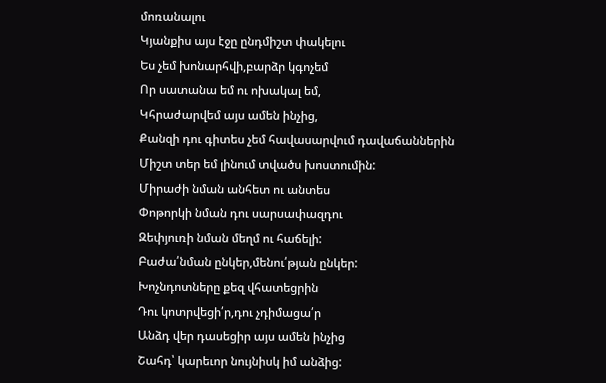մոռանալու
Կյանքիս այս էջը ընդմիշտ փակելու
Ես չեմ խոնարհվի,բարձր կգոչեմ
Որ սատանա եմ ու ոխակալ եմ,
Կհրաժարվեմ այս ամեն ինչից,
Քանզի դու գիտես չեմ հավասարվում դավաճաններին
Միշտ տեր եմ լինում տվածս խոստումին:
Միրաժի նման անհետ ու անտես
Փոթորկի նման դու սարսափազդու
Զեփյուռի նման մեղմ ու հաճելի:
Բաժա՛նման ընկեր,մենու՛թյան ընկեր:
Խոչնդոտները քեզ վհատեցրին
Դու կոտրվեցի՛ր,դու չդիմացա՛ր
Անձդ վեր դասեցիր այս ամեն ինչից
Շահդ՝ կարեւոր նույնիսկ իմ անձից: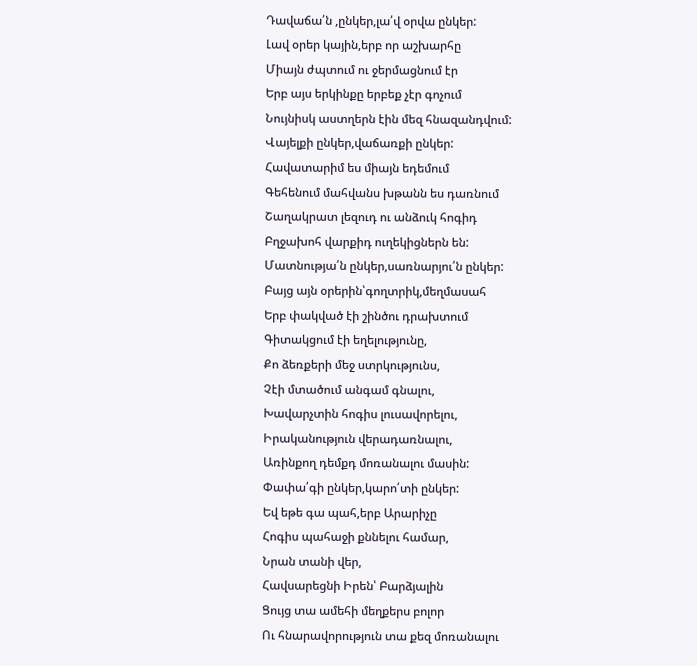Դավաճա՛ն ,ընկեր,լա՛վ օրվա ընկեր:
Լավ օրեր կային,երբ որ աշխարհը
Միայն ժպտում ու ջերմացնում էր
Երբ այս երկինքը երբեք չէր գոչում
Նույնիսկ աստղերն էին մեզ հնազանդվում:
Վայելքի ընկեր,վաճառքի ընկեր:
Հավատարիմ ես միայն եդեմում
Գեհենում մահվանս խթանն ես դառնում
Շաղակրատ լեզուդ ու անձուկ հոգիդ
Բղջախոհ վարքիդ ուղեկիցներն են:
Մատնությա՛ն ընկեր,սառնարյու՛ն ընկեր:
Բայց այն օրերին՝գողտրիկ,մեղմասահ
Երբ փակված էի շինծու դրախտում
Գիտակցում էի եղելությունը,
Քո ձեռքերի մեջ ստրկությունս,
Չէի մտածում անգամ գնալու,
Խավարչտին հոգիս լուսավորելու,
Իրականություն վերադառնալու,
Առինքող դեմքդ մոռանալու մասին:
Փափա՛գի ընկեր,կարո՛տի ընկեր:
Եվ եթե գա պահ,երբ Արարիչը
Հոգիս պահաջի քննելու համար,
Նրան տանի վեր,
Հավսարեցնի Իրեն՝ Բարձյալին
Ցույց տա ամեհի մեղքերս բոլոր
Ու հնարավորություն տա քեզ մոռանալու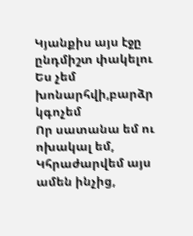Կյանքիս այս էջը ընդմիշտ փակելու
Ես չեմ խոնարհվի,բարձր կգոչեմ
Որ սատանա եմ ու ոխակալ եմ,
Կհրաժարվեմ այս ամեն ինչից,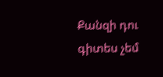Քանզի դու գիտես չեմ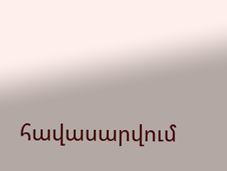հավասարվում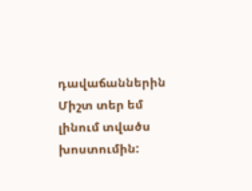դավաճաններին
Միշտ տեր եմ լինում տվածս խոստումին: